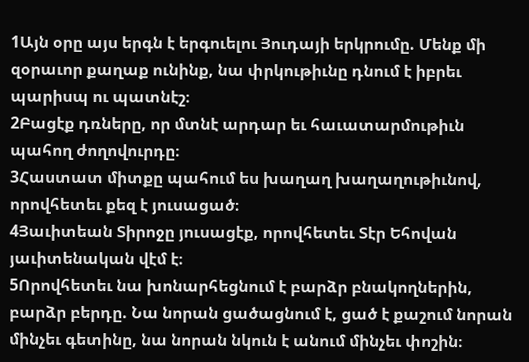1Այն օրը այս երգն է երգուելու Յուդայի երկրումը. Մենք մի զօրաւոր քաղաք ունինք, նա փրկութիւնը դնում է իբրեւ պարիսպ ու պատնէշ։
2Բացէք դռները, որ մտնէ արդար եւ հաւատարմութիւն պահող ժողովուրդը։
3Հաստատ միտքը պահում ես խաղաղ խաղաղութիւնով, որովհետեւ քեզ է յուսացած։
4Յաւիտեան Տիրոջը յուսացէք, որովհետեւ Տէր Եհովան յաւիտենական վէմ է։
5Որովհետեւ նա խոնարհեցնում է բարձր բնակողներին, բարձր բերդը. Նա նորան ցածացնում է, ցած է քաշում նորան մինչեւ գետինը, նա նորան նկուն է անում մինչեւ փոշին։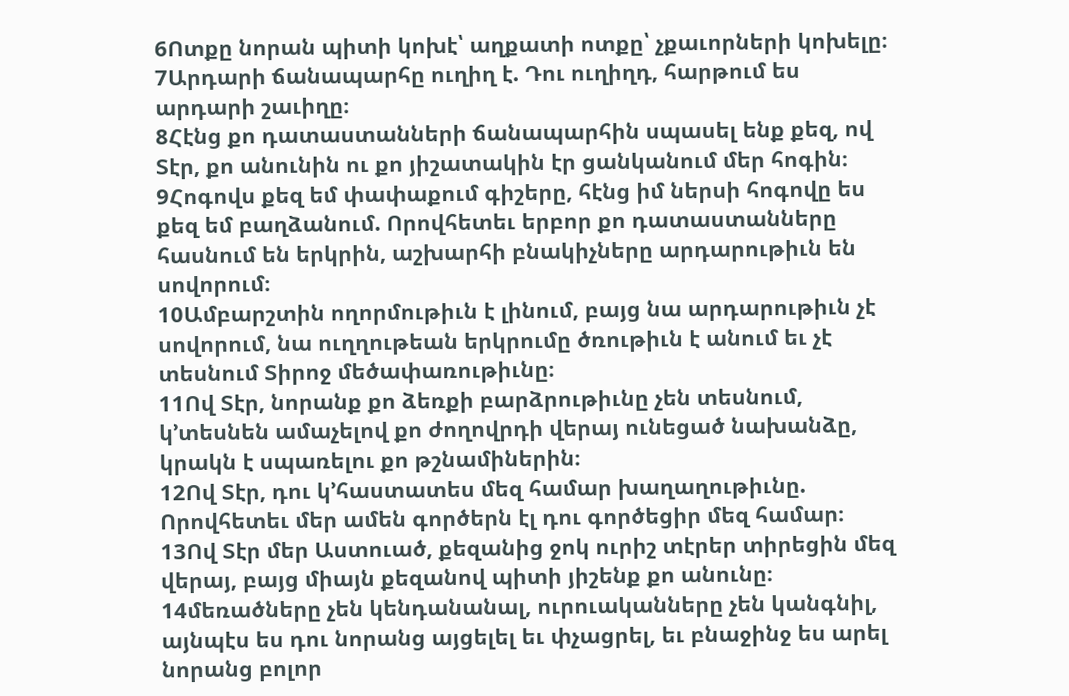6Ոտքը նորան պիտի կոխէ՝ աղքատի ոտքը՝ չքաւորների կոխելը։
7Արդարի ճանապարհը ուղիղ է. Դու ուղիղդ, հարթում ես արդարի շաւիղը։
8Հէնց քո դատաստանների ճանապարհին սպասել ենք քեզ, ով Տէր, քո անունին ու քո յիշատակին էր ցանկանում մեր հոգին։
9Հոգովս քեզ եմ փափաքում գիշերը, հէնց իմ ներսի հոգովը ես քեզ եմ բաղձանում. Որովհետեւ երբոր քո դատաստանները հասնում են երկրին, աշխարհի բնակիչները արդարութիւն են սովորում։
10Ամբարշտին ողորմութիւն է լինում, բայց նա արդարութիւն չէ սովորում, նա ուղղութեան երկրումը ծռութիւն է անում եւ չէ տեսնում Տիրոջ մեծափառութիւնը։
11Ով Տէր, նորանք քո ձեռքի բարձրութիւնը չեն տեսնում, կ’տեսնեն ամաչելով քո ժողովրդի վերայ ունեցած նախանձը, կրակն է սպառելու քո թշնամիներին։
12Ով Տէր, դու կ’հաստատես մեզ համար խաղաղութիւնը. Որովհետեւ մեր ամեն գործերն էլ դու գործեցիր մեզ համար։
13Ով Տէր մեր Աստուած, քեզանից ջոկ ուրիշ տէրեր տիրեցին մեզ վերայ, բայց միայն քեզանով պիտի յիշենք քո անունը։
14մեռածները չեն կենդանանալ, ուրուականները չեն կանգնիլ, այնպէս ես դու նորանց այցելել եւ փչացրել, եւ բնաջինջ ես արել նորանց բոլոր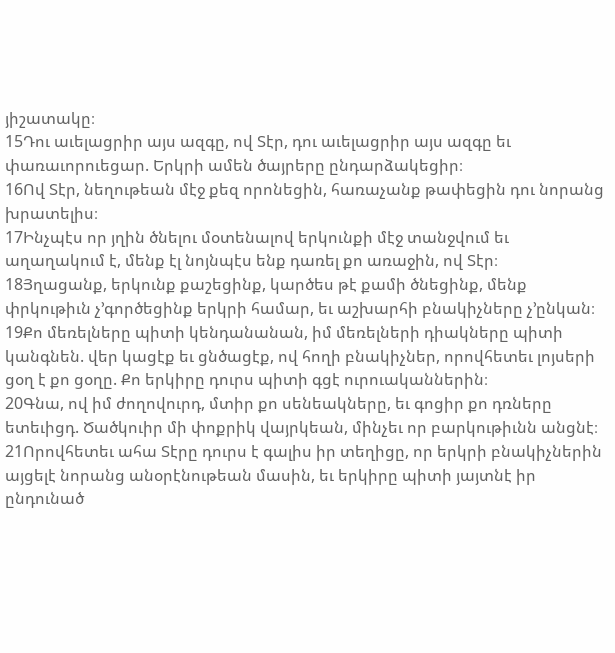յիշատակը։
15Դու աւելացրիր այս ազգը, ով Տէր, դու աւելացրիր այս ազգը եւ փառաւորուեցար. Երկրի ամեն ծայրերը ընդարձակեցիր։
16Ով Տէր, նեղութեան մէջ քեզ որոնեցին, հառաչանք թափեցին դու նորանց խրատելիս։
17Ինչպէս որ յղին ծնելու մօտենալով երկունքի մէջ տանջվում եւ աղաղակում է, մենք էլ նոյնպէս ենք դառել քո առաջին, ով Տէր։
18Յղացանք, երկունք քաշեցինք, կարծես թէ քամի ծնեցինք, մենք փրկութիւն չ’գործեցինք երկրի համար, եւ աշխարհի բնակիչները չ’ընկան։
19Քո մեռելները պիտի կենդանանան, իմ մեռելների դիակները պիտի կանգնեն. վեր կացէք եւ ցնծացէք, ով հողի բնակիչներ, որովհետեւ լոյսերի ցօղ է քո ցօղը. Քո երկիրը դուրս պիտի գցէ ուրուականներին։
20Գնա, ով իմ ժողովուրդ, մտիր քո սենեակները, եւ գոցիր քո դռները ետեւիցդ. Ծածկուիր մի փոքրիկ վայրկեան, մինչեւ որ բարկութիւնն անցնէ։
21Որովհետեւ ահա Տէրը դուրս է գալիս իր տեղիցը, որ երկրի բնակիչներին այցելէ նորանց անօրէնութեան մասին, եւ երկիրը պիտի յայտնէ իր ընդունած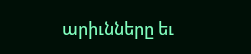արիւնները եւ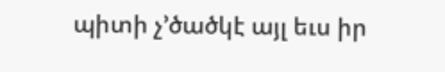պիտի չ’ծածկէ այլ եւս իր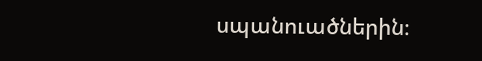սպանուածներին։